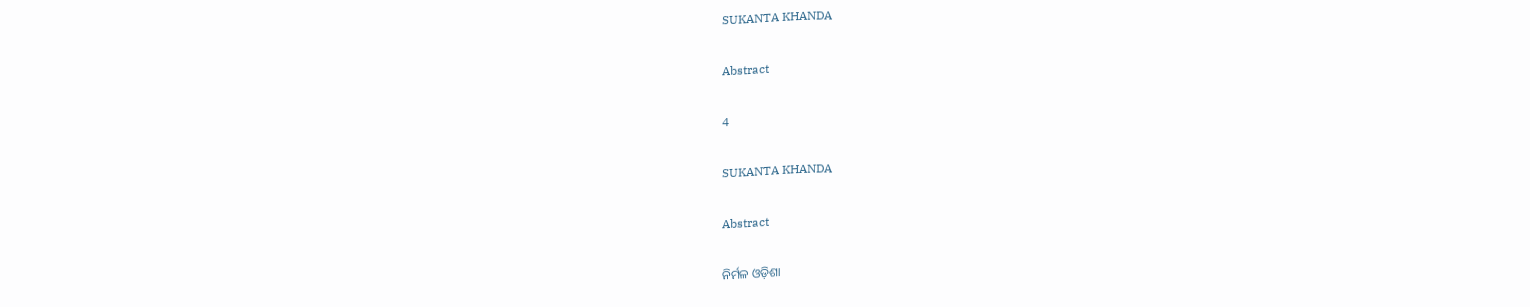SUKANTA KHANDA

Abstract

4

SUKANTA KHANDA

Abstract

ନିର୍ମଳ ଓଡ଼ିଶା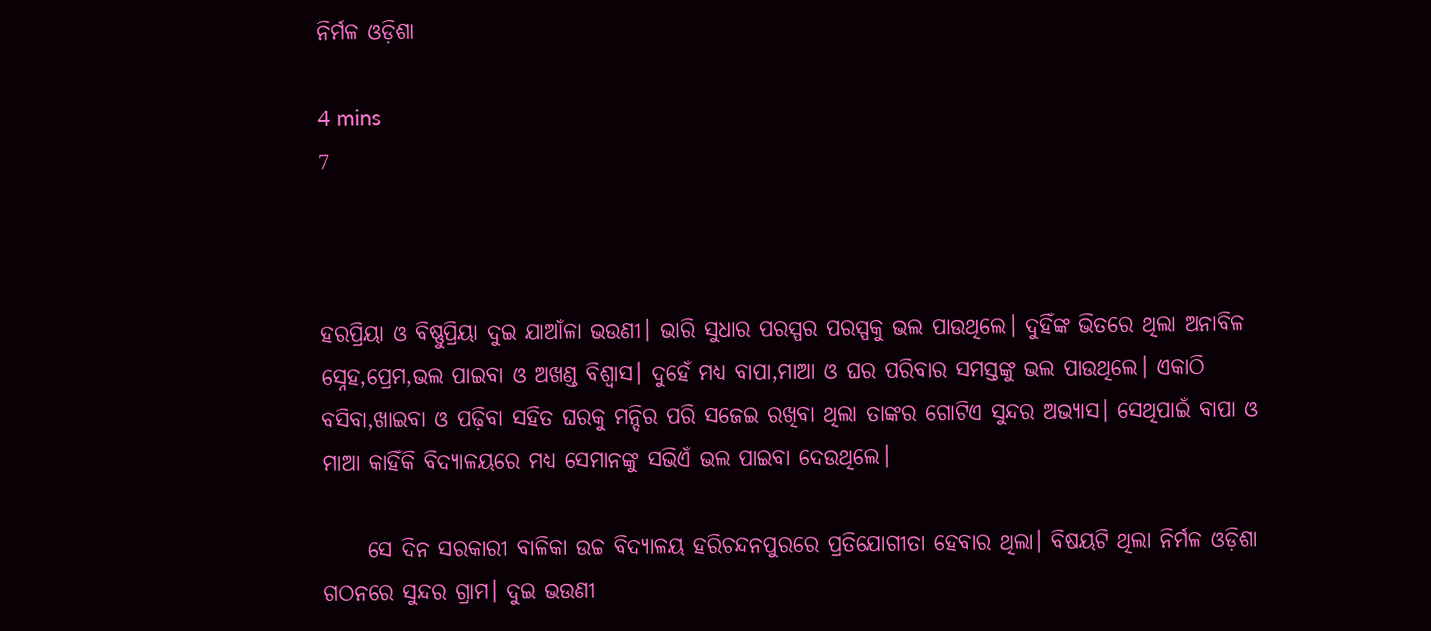ନିର୍ମଳ ଓଡ଼ିଶା

4 mins
7



ହରପ୍ରିୟା ଓ ବିଷ୍ଣୁପ୍ରିୟା ଦୁଇ ଯାଆଁଳା ଭଉଣୀ। ଭାରି ସୁଧାର ପରସ୍ପର ପରସ୍ପକୁ ଭଲ ପାଉଥିଲେ। ଦୁହିଁଙ୍କ ଭିତରେ ଥିଲା ଅନାବିଳ ସ୍ନେହ,ପ୍ରେମ,ଭଲ ପାଇବା ଓ ଅଖଣ୍ଡ ବିଶ୍ଵାସ। ଦୁହେଁ ମଧ୍ୟ ବାପା,ମାଆ ଓ ଘର ପରିବାର ସମସ୍ତଙ୍କୁ ଭଲ ପାଉଥିଲେ। ଏକାଠି ବସିବା,ଖାଇବା ଓ ପଢ଼ିବା ସହିତ ଘରକୁ ମନ୍ଦିର ପରି ସଜେଇ ରଖିବା ଥିଲା ତାଙ୍କର ଗୋଟିଏ ସୁନ୍ଦର ଅଭ୍ୟାସ। ସେଥିପାଇଁ ବାପା ଓ ମାଆ କାହିଁକି ବିଦ୍ୟାଳୟରେ ମଧ୍ୟ ସେମାନଙ୍କୁ ସଭିଏଁ ଭଲ ପାଇବା ଦେଉଥିଲେ।

     ସେ ଦିନ ସରକାରୀ ବାଳିକା ଉଚ୍ଚ ବିଦ୍ୟାଳୟ ହରିଚନ୍ଦନପୁରରେ ପ୍ରତିଯୋଗୀତା ହେବାର ଥିଲା। ବିଷୟଟି ଥିଲା ନିର୍ମଳ ଓଡ଼ିଶା ଗଠନରେ ସୁନ୍ଦର ଗ୍ରାମ। ଦୁଇ ଭଉଣୀ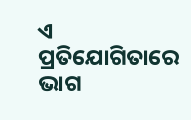ଏ ପ୍ରତିଯୋଗିତାରେ ଭାଗ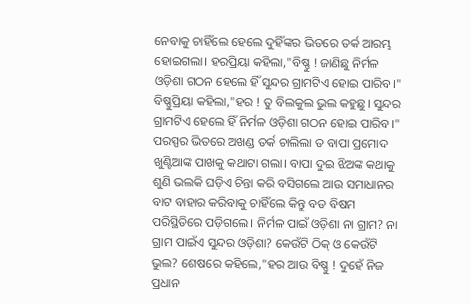ନେବାକୁ ଚାହିଁଲେ ହେଲେ ଦୁହିଁଙ୍କର ଭିତରେ ତର୍କ ଆରମ୍ଭ ହୋଇଗଲା। ହରପ୍ରିୟା କହିଲା,"ବିଷ୍ଣୁ ! ଜାଣିଛୁ ନିର୍ମଳ ଓଡ଼ିଶା ଗଠନ ହେଲେ ହିଁ ସୁନ୍ଦର ଗ୍ରାମଟିଏ ହୋଇ ପାରିବ।" ବିଷ୍ଣୁପ୍ରିୟା କହିଲା,"ହର ! ତୁ ବିଲକୁଲ ଭୁଲ କହୁଛୁ। ସୁନ୍ଦର ଗ୍ରାମଟିଏ ହେଲେ ହିଁ ନିର୍ମଳ ଓଡ଼ିଶା ଗଠନ ହୋଇ ପାରିବ।" ପରସ୍ପର ଭିତରେ ଅଖଣ୍ଡ ତର୍କ ଚାଲିଲା ତ ବାପା ପ୍ରମୋଦ ଖୁଣ୍ଟିଆଙ୍କ ପାଖକୁ କଥାଟା ଗଲା। ବାପା ଦୁଇ ଝିଅଙ୍କ କଥାକୁ ଶୁଣି ଭଲକି ଘଡ଼ିଏ ଚିନ୍ତା କରି ବସିଗଲେ ଆଉ ସମାଧାନର ବାଟ ବାହାର କରିବାକୁ ଚାହିଁଲେ କିନ୍ତୁ ବଡ ବିଷମ ପରିସ୍ଥିତିରେ ପଡ଼ିଗଲେ। ନିର୍ମଳ ପାଇଁ ଓଡ଼ିଶା ନା ଗ୍ରାମ? ନା ଗ୍ରାମ ପାଇଁଏ ସୁନ୍ଦର ଓଡ଼ିଶା? କେଉଁଟି ଠିକ୍ ଓ କେଉଁଟି ଭୁଲ? ଶେଷରେ କହିଲେ,"ହର ଆଉ ବିଷ୍ଣୁ ! ଦୁହେଁ ନିଜ ପ୍ରଧାନ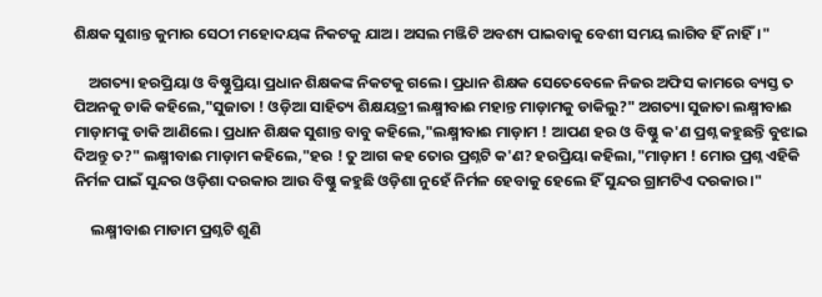ଶିକ୍ଷକ ସୁଶାନ୍ତ କୁମାର ସେଠୀ ମହୋଦୟଙ୍କ ନିକଟକୁ ଯାଅ। ଅସଲ ମଞ୍ଜିଟି ଅବଶ୍ୟ ପାଇବାକୁ ବେଶୀ ସମୟ ଲାଗିବ ହିଁ ନାହିଁ।"

    ଅଗତ୍ୟା ହରପ୍ରିୟା ଓ ବିଷ୍ଣୁପ୍ରିୟା ପ୍ରଧାନ ଶିକ୍ଷକଙ୍କ ନିକଟକୁ ଗଲେ। ପ୍ରଧାନ ଶିକ୍ଷକ ସେତେବେଳେ ନିଜର ଅଫିସ କାମରେ ବ୍ୟସ୍ତ ତ ପିଅନକୁ ଡାକି କହିଲେ,"ସୁଜାତା ! ଓଡ଼ିଆ ସାହିତ୍ୟ ଶିକ୍ଷୟତ୍ରୀ ଲକ୍ଷ୍ମୀବାଈ ମହାନ୍ତ ମାଡ଼ାମକୁ ଡାକିଲୁ?" ଅଗତ୍ୟା ସୁଜାତା ଲକ୍ଷ୍ମୀବାଈ ମାଡ଼ାମଙ୍କୁ ଡାକି ଆଣିଲେ। ପ୍ରଧାନ ଶିକ୍ଷକ ସୁଶାନ୍ତ ବାବୁ କହିଲେ,"ଲକ୍ଷ୍ମୀବାଈ ମାଡ଼ାମ ! ଆପଣ ହର ଓ ବିଷ୍ଣୁ କ'ଣ ପ୍ରଶ୍ନ କହୁଛନ୍ତି ବୁଝାଇ ଦିଅନ୍ତୁ ତ?" ଲକ୍ଷ୍ମୀବାଈ ମାଡ଼ାମ କହିଲେ,"ହର ! ତୁ ଆଗ କହ ତୋର ପ୍ରଶ୍ନଟି କ'ଣ? ହରପ୍ରିୟା କହିଲା,"ମାଡ଼ାମ ! ମୋର ପ୍ରଶ୍ନ ଏହିକି ନିର୍ମଳ ପାଇଁ ସୁନ୍ଦର ଓଡ଼ିଶା ଦରକାର ଆଉ ବିଷ୍ଣୁ କହୁଛି ଓଡ଼ିଶା ନୁହେଁ ନିର୍ମଳ ହେବାକୁ ହେଲେ ହିଁ ସୁନ୍ଦର ଗ୍ରାମଟିଏ ଦରକାର।"

     ଲକ୍ଷ୍ମୀବାଈ ମାଡାମ ପ୍ରଶ୍ନଟି ଶୁଣି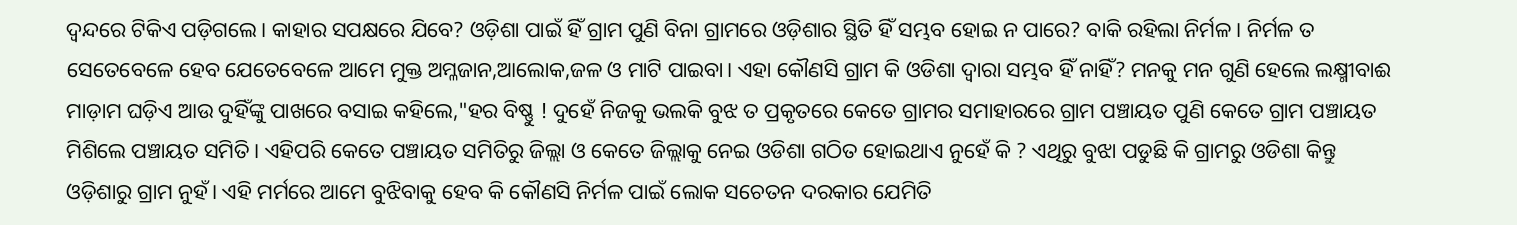ଦ୍ବନ୍ଦରେ ଟିକିଏ ପଡ଼ିଗଲେ। କାହାର ସପକ୍ଷରେ ଯିବେ? ଓଡ଼ିଶା ପାଇଁ ହିଁ ଗ୍ରାମ ପୁଣି ବିନା ଗ୍ରାମରେ ଓଡ଼ିଶାର ସ୍ଥିତି ହିଁ ସମ୍ଭବ ହୋଇ ନ ପାରେ? ବାକି ରହିଲା ନିର୍ମଳ। ନିର୍ମଳ ତ ସେତେବେଳେ ହେବ ଯେତେବେଳେ ଆମେ ମୁକ୍ତ ଅମ୍ଳଜାନ,ଆଲୋକ,ଜଳ ଓ ମାଟି ପାଇବା। ଏହା କୌଣସି ଗ୍ରାମ କି ଓଡିଶା ଦ୍ଵାରା ସମ୍ଭବ ହିଁ ନାହିଁ? ମନକୁ ମନ ଗୁଣି ହେଲେ ଲକ୍ଷ୍ମୀବାଈ ମାଡ଼ାମ ଘଡ଼ିଏ ଆଉ ଦୁହିଁଙ୍କୁ ପାଖରେ ବସାଇ କହିଲେ,"ହର ବିଷ୍ଣୁ ! ଦୁହେଁ ନିଜକୁ ଭଲକି ବୁଝ ତ ପ୍ରକୃତରେ କେତେ ଗ୍ରାମର ସମାହାରରେ ଗ୍ରାମ ପଞ୍ଚାୟତ ପୁଣି କେତେ ଗ୍ରାମ ପଞ୍ଚାୟତ ମିଶିଲେ ପଞ୍ଚାୟତ ସମିତି। ଏହିପରି କେତେ ପଞ୍ଚାୟତ ସମିତିରୁ ଜିଲ୍ଲା ଓ କେତେ ଜିଲ୍ଲାକୁ ନେଇ ଓଡିଶା ଗଠିତ ହୋଇଥାଏ ନୁହେଁ କି ? ଏଥିରୁ ବୁଝା ପଡୁଛି କି ଗ୍ରାମରୁ ଓଡିଶା କିନ୍ତୁ ଓଡ଼ିଶାରୁ ଗ୍ରାମ ନୁହଁ। ଏହି ମର୍ମରେ ଆମେ ବୁଝିବାକୁ ହେବ କି କୌଣସି ନିର୍ମଳ ପାଇଁ ଲୋକ ସଚେତନ ଦରକାର ଯେମିତି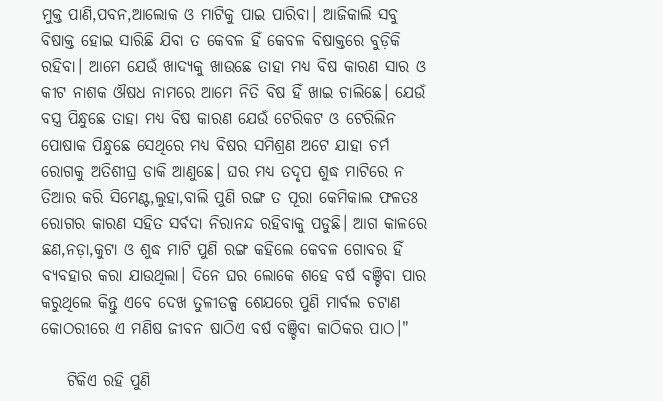ମୁକ୍ତ ପାଣି,ପବନ,ଆଲୋକ ଓ ମାଟିକୁ ପାଇ ପାରିବା। ଆଜିକାଲି ସବୁ ବିଷାକ୍ତ ହୋଇ ସାରିଛି ଯିବା ତ କେବଳ ହିଁ କେବଳ ବିଷାକ୍ତରେ ବୁଡ଼ିକି ରହିବା। ଆମେ ଯେଉଁ ଖାଦ୍ୟକୁ ଖାଉଛେ ତାହା ମଧ୍ୟ ବିଷ କାରଣ ସାର ଓ କୀଟ ନାଶକ ଔଷଧ ନାମରେ ଆମେ ନିତି ବିଷ ହିଁ ଖାଇ ଚାଲିଛେ। ଯେଉଁ ବସ୍ତ୍ର ପିନ୍ଧୁଛେ ତାହା ମଧ୍ୟ ବିଷ କାରଣ ଯେଉଁ ଟେରିକଟ ଓ ଟେରିଲିନ ପୋଷାକ ପିନ୍ଧୁଛେ ସେଥିରେ ମଧ୍ୟ ବିଷର ସମିଶ୍ରଣ ଅଟେ ଯାହା ଚର୍ମ ରୋଗକୁ ଅତିଶୀଘ୍ର ଡାକି ଆଣୁଛେ। ଘର ମଧ୍ୟ ତଦୃପ ଶୁଦ୍ଧ ମାଟିରେ ନ ତିଆର କରି ସିମେଣ୍ଟ,ଲୁହା,ବାଲି ପୁଣି ରଙ୍ଗ ତ ପୂରା କେମିକାଲ ଫଳତଃ ରୋଗର କାରଣ ସହିତ ସର୍ବଦା ନିରାନନ୍ଦ ରହିବାକୁ ପଡୁଛି। ଆଗ କାଳରେ ଛଣ,ନଡ଼ା,କୁଟା ଓ ଶୁଦ୍ଧ ମାଟି ପୁଣି ରଙ୍ଗ କହିଲେ କେବଳ ଗୋବର ହିଁ ବ୍ୟବହାର କରା ଯାଉଥିଲା। ଦିନେ ଘର ଲୋକେ ଶହେ ବର୍ଷ ବଞ୍ଚିବା ପାର କରୁଥିଲେ କିନ୍ତୁ ଏବେ ଦେଖ ତୁଳୀତଳ୍ପ ଶେଯରେ ପୁଣି ମାର୍ବଲ ଚଟାଣ କୋଠରୀରେ ଏ ମଣିଷ ଜୀବନ ଷାଠିଏ ବର୍ଷ ବଞ୍ଚିବା କାଠିକର ପାଠ।"

    ଟିକିଏ ରହି ପୁଣି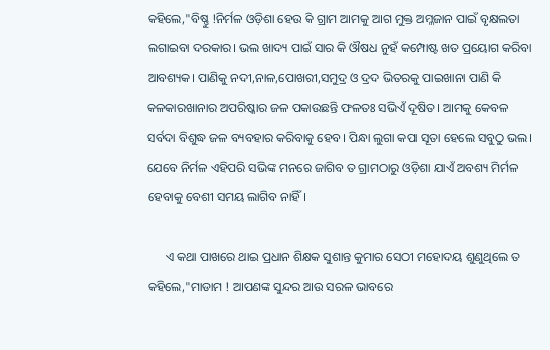କହିଲେ,"ବିଷ୍ଣୁ !ନିର୍ମଳ ଓଡ଼ିଶା ହେଉ କି ଗ୍ରାମ ଆମକୁ ଆଗ ମୁକ୍ତ ଅମ୍ଳଜାନ ପାଇଁ ବୃକ୍ଷଲତା ଲଗାଇବା ଦରକାର। ଭଲ ଖାଦ୍ୟ ପାଇଁ ସାର କି ଔଷଧ ନୁହଁ କମ୍ପୋଷ୍ଟ ଖତ ପ୍ରୟୋଗ କରିବା ଆବଶ୍ୟକ। ପାଣିକୁ ନଦୀ,ନାଳ,ପୋଖରୀ,ସମୁଦ୍ର ଓ ଦ୍ରଦ ଭିତରକୁ ପାଇଖାନା ପାଣି କି କଳକାରଖାନାର ଅପରିଷ୍କାର ଜଳ ପକାଉଛନ୍ତି ଫଳତଃ ସଭିଏଁ ଦୂଷିତ। ଆମକୁ କେବଳ ସର୍ବଦା ବିଶୁଦ୍ଧ ଜଳ ବ୍ୟବହାର କରିବାକୁ ହେବ। ପିନ୍ଧା ଲୁଗା କପା ସୂତା ହେଲେ ସବୁଠୁ ଭଲ। ଯେବେ ନିର୍ମଳ ଏହିପରି ସଭିଙ୍କ ମନରେ ଜାଗିବ ତ ଗ୍ରାମଠାରୁ ଓଡ଼ିଶା ଯାଏଁ ଅବଶ୍ୟ ମିର୍ମଳ ହେବାକୁ ବେଶୀ ସମୟ ଲାଗିବ ନାହିଁ।

      ଏ କଥା ପାଖରେ ଥାଇ ପ୍ରଧାନ ଶିକ୍ଷକ ସୁଶାନ୍ତ କୁମାର ସେଠୀ ମହୋଦୟ ଶୁଣୁଥିଲେ ତ କହିଲେ,"ମାଡାମ ! ଆପଣଙ୍କ ସୁନ୍ଦର ଆଉ ସରଳ ଭାବରେ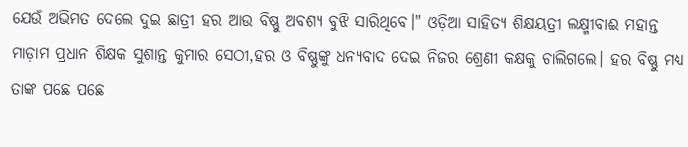ଯେଉଁ ଅଭିମତ ଦେଲେ ଦୁଇ ଛାତ୍ରୀ ହର ଆଉ ବିଷ୍ଣୁ ଅବଶ୍ୟ ବୁଝି ସାରିଥିବେ।" ଓଡ଼ିଆ ସାହିତ୍ୟ ଶିକ୍ଷୟତ୍ରୀ ଲକ୍ଷ୍ମୀବାଈ ମହାନ୍ତ ମାଡ଼ାମ ପ୍ରଧାନ ଶିକ୍ଷକ ସୁଶାନ୍ତ କୁମାର ସେଠୀ,ହର ଓ ବିଷ୍ଣୁଙ୍କୁ ଧନ୍ୟବାଦ ଦେଇ ନିଜର ଶ୍ରେଣୀ କକ୍ଷକୁ ଚାଲିଗଲେ। ହର ବିଷ୍ଣୁ ମଧ୍ୟ ତାଙ୍କ ପଛେ ପଛେ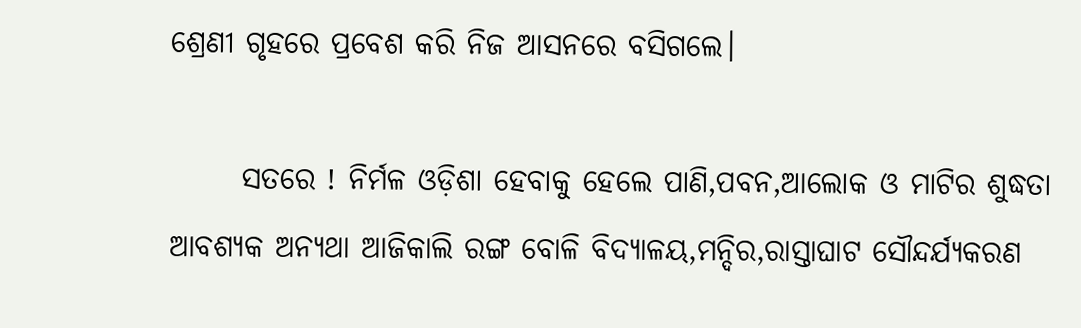ଶ୍ରେଣୀ ଗୃହରେ ପ୍ରବେଶ କରି ନିଜ ଆସନରେ ବସିଗଲେ।

      ସତରେ ! ନିର୍ମଳ ଓଡ଼ିଶା ହେବାକୁ ହେଲେ ପାଣି,ପବନ,ଆଲୋକ ଓ ମାଟିର ଶୁଦ୍ଧତା ଆବଶ୍ୟକ ଅନ୍ୟଥା ଆଜିକାଲି ରଙ୍ଗ ବୋଳି ବିଦ୍ୟାଳୟ,ମନ୍ଦିର,ରାସ୍ତାଘାଟ ସୌନ୍ଦର୍ଯ୍ୟକରଣ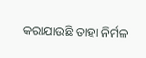କରାଯାଉଛି ତାହା ନିର୍ମଳ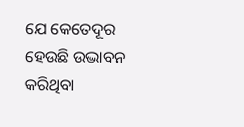ଯେ କେତେଦୂର ହେଉଛି ଉଦ୍ଭାବନ କରିଥିବା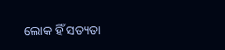ଲୋକ ହିଁ ସତ୍ୟତା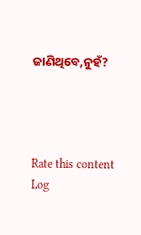ଜାଣିଥିବେ,ନୁହଁ?




Rate this content
Log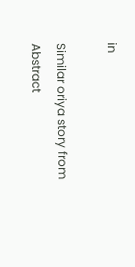in

Similar oriya story from Abstract